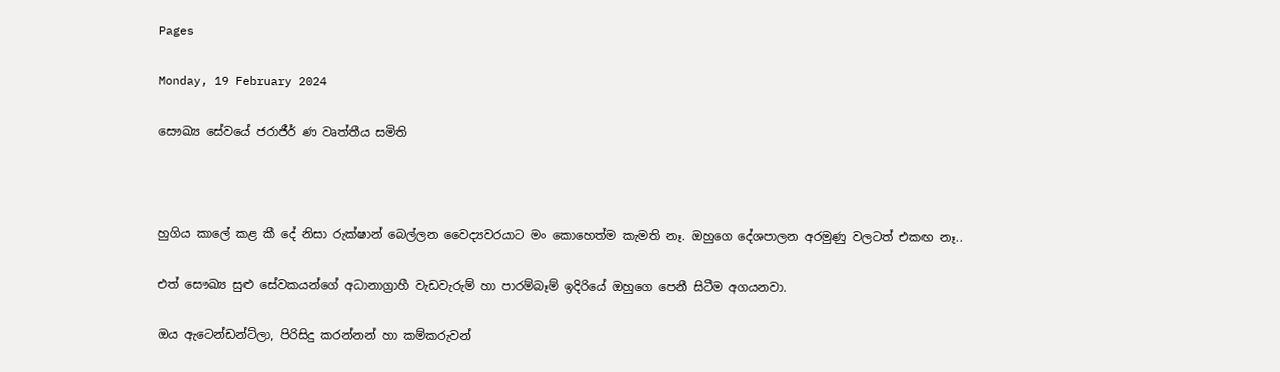Pages

Monday, 19 February 2024

සෞඛ්‍ය සේවයේ ජරාජීර් ණ වෘත්තීය සමිති



හුගිය කාලේ කළ කී දේ නිසා රුක්ෂාන් බෙල්ලන වෛද්‍යවරයාට මං කොහෙත්ම කැමති නෑ. ඔහුගෙ දේශපාලන අරමුණු වලටත් එකඟ නෑ..

එත් සෞඛ්‍ය සුළු සේවකයන්ගේ අධානාග්‍රාහී වැඩවැරුම් හා පාරම්බෑම් ඉදිරියේ ඔහුගෙ පෙනී සිටීම අගයනවා.

ඔය ඇටෙන්ඩන්ට්ලා, පිරිසිදු කරන්නන් හා කම්කරුවන්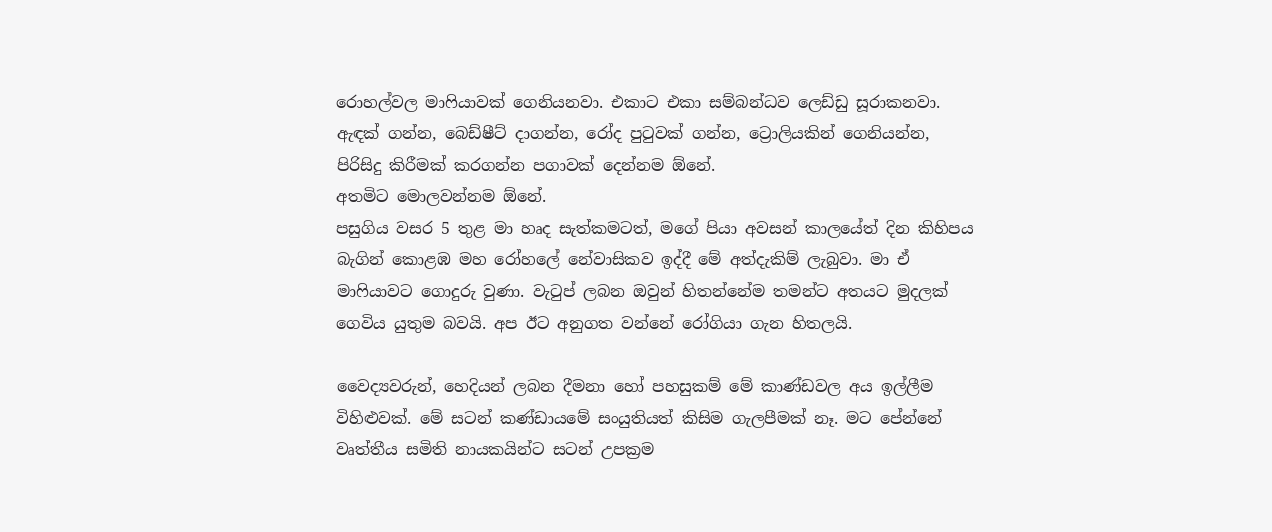රොහල්වල මාෆියාවක් ගෙනියනවා. එකාට එකා සම්බන්ධව ලෙඩ්ඩු සූරාකනවා. ඇඳක් ගන්න, බෙඩ්ෂීට් දාගන්න, රෝද පුටුවක් ගන්න, ට්‍රොලියකින් ගෙනියන්න, පිරිසිදු කිරීමක් කරගන්න පගාවක් දෙන්නම ඕනේ.
අතමිට මොලවන්නම ඕනේ.
පසුගිය වසර 5 තුළ මා හෘද සැත්කමටත්, මගේ පියා අවසන් කාලයේත් දින කිහිපය බැගින් කොළඹ මහ රෝහලේ නේවාසිකව ඉද්දී මේ අත්දැකිම් ලැබුවා. මා ඒ මාෆියාවට ගොදුරු වුණා. වැටුප් ලබන ඔවුන් හිතන්නේම තමන්ට අතයට මුදලක් ගෙවිය යුතුම බවයි. අප ඊට අනුගත වන්නේ රෝගියා ගැන හිතලයි.

වෛද්‍යවරුන්, හෙදියන් ලබන දීමනා හෝ පහසුකම් මේ කාණ්ඩවල අය ඉල්ලීම විහිළුවක්. මේ සටන් කණ්ඩායමේ සංයුතියත් කිසිම ගැලපීමක් නෑ. මට පේන්නේ වෘත්තීය සමිති නායකයින්ට සටන් උපක්‍රම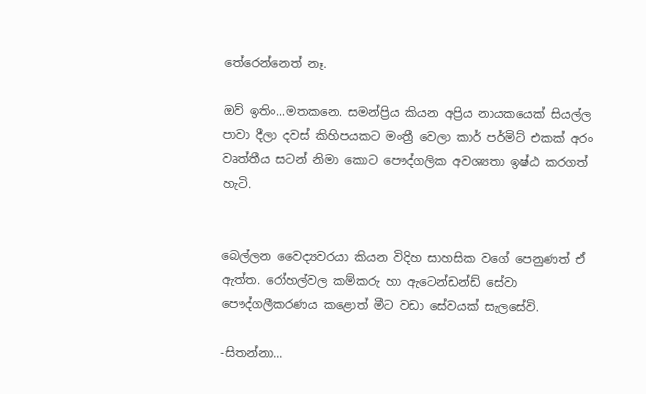තේරෙන්නෙත් නෑ.

ඔව් ඉතිං...මතකනෙ. සමන්ප්‍රිය කියන අප්‍රිය නායකයෙක් සියල්ල පාවා දීලා දවස් කිහිපයකට මංත්‍රී වෙලා කාර් පර්මිට් එකක් අරං වෘත්තීය සටන් නිමා කොට පෞද්ගලික අවශ්‍යතා ඉෂ්ඨ කරගත් හැටි.


බෙල්ලන වෛද්‍යවරයා කියන විදිහ සාහසික වගේ පෙනුණත් ඒ ඇත්ත. රෝහල්වල කම්කරු හා ඇටෙන්ඩන්ඩ් සේවා පෞද්ගලීකරණය කළොත් මීට වඩා සේවයක් සැලසේවි.

-සිතන්නා...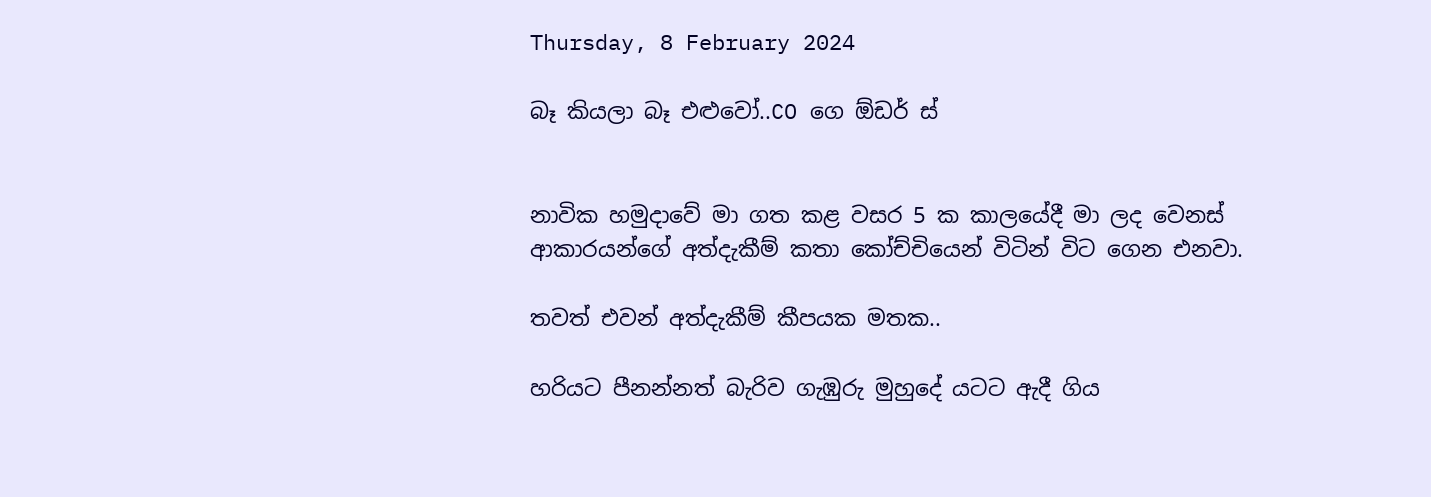Thursday, 8 February 2024

බෑ කියලා බෑ එළුවෝ..CO ගෙ ඕඩර් ස්


නාවික හමුදාවේ මා ගත කළ වසර 5 ක කාලයේදී මා ලද වෙනස් ආකාරයන්ගේ අත්දැකීම් කතා කෝච්චියෙන් විටින් විට ගෙන එනවා.

තවත් එවන් අත්දැකීම් කීපයක මතක..

හරියට පීනන්නත් බැරිව ගැඹුරු මුහුදේ යටට ඇදී ගිය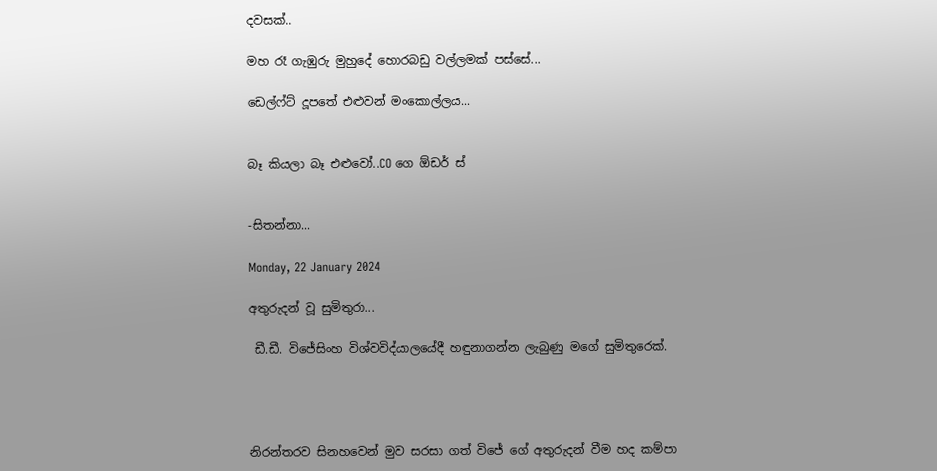දවසක්..

මහ රෑ ගැඹුරු මුහුදේ හොරබඩු වල්ලමක් පස්සේ...

ඩෙල්ෆ්ට් දූපතේ එළුවන් මංකොල්ලය...


බෑ කියලා බෑ එළුවෝ..CO ගෙ ඕඩර් ස්


-සිතන්නා...

Monday, 22 January 2024

අතුරුදන් වූ සුමිතුරා...

 ඩී.ඩී. විජේසිංහ විශ්වවිද්යාලයේදී හඳුනාගන්න ලැබුණු මගේ සුමිතුරෙක්.




නිරන්තරව සිනහවෙන් මුව සරසා ගත් විජේ ගේ අතුරුදන් වීම හද කම්පා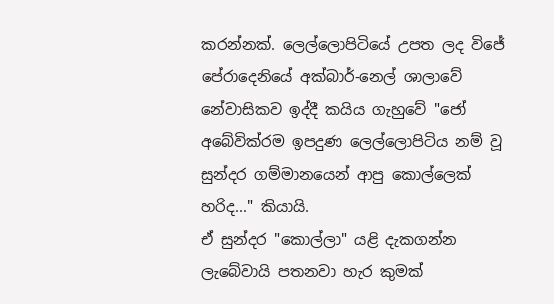කරන්නක්. ලෙල්ලොපිටියේ උපත ලද විජේ පේරාදෙනියේ අක්බාර්-නෙල් ශාලාවේ නේවාසිකව ඉද්දී කයිය ගැහුවේ "ජෝ අබේවික්රම ඉපදුණ ලෙල්ලොපිටිය නම් වූ සුන්දර ගම්මානයෙන් ආපු කොල්ලෙක් හරිද..." කියායි.
ඒ සුන්දර "කොල්ලා" යළි දැකගන්න ලැබේවායි පතනවා හැර කුමක්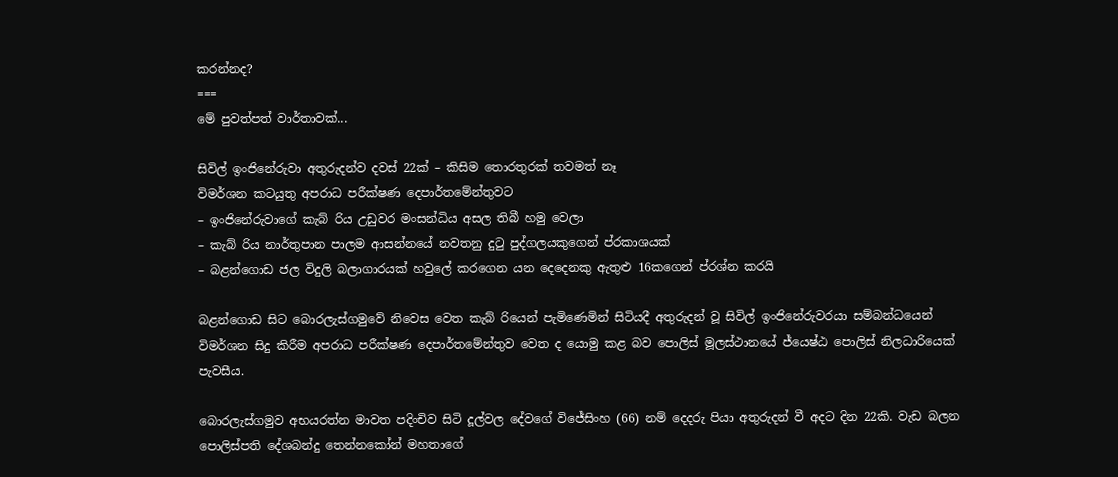කරන්නද?
===
මේ පුවත්පත් වාර්තාවක්...

සිවිල් ඉංජිනේරුවා අතුරුදන්ව දවස් 22ක් – කිසිම තොරතුරක් තවමත් නෑ
විමර්ශන කටයුතු අපරාධ පරීක්ෂණ දෙපාර්තමේන්තුවට
– ඉංජිනේරුවාගේ කැබ් රිය උඩුවර මංසන්ධිය අසල තිබී හමු වෙලා
– කැබ් රිය නාර්තුපාන පාලම ආසන්නයේ නවතනු දුටු පුද්ගලයකුගෙන් ප්රකාශයක්
– බළන්ගොඩ ජල විදුලි බලාගාරයක් හවුලේ කරගෙන යන දෙදෙනකු ඇතුළු 16කගෙන් ප්රශ්න කරයි

බළන්ගොඩ සිට බොරලැස්ගමුවේ නිවෙස වෙත කැබ් රියෙන් පැමිණෙමින් සිටියදී අතුරුදන් වූ සිවිල් ඉංජිනේරුවරයා සම්බන්ධයෙන් විමර්ශන සිදු කිරීම අපරාධ පරීක්ෂණ දෙපාර්තමේන්තුව වෙත ද යොමු කළ බව පොලිස් මූලස්ථානයේ ජ්යෙෂ්ඨ පොලිස් නිලධාරියෙක් පැවසීය.

බොරලැස්ගමුව අභයරත්න මාවත පදිංචිව සිටි දූල්වල දේවගේ විජේසිංහ (66) නම් දෙදරු පියා අතුරුදන් වී අදට දින 22කි. වැඩ බලන පොලිස්පති දේශබන්දු තෙන්නකෝන් මහතාගේ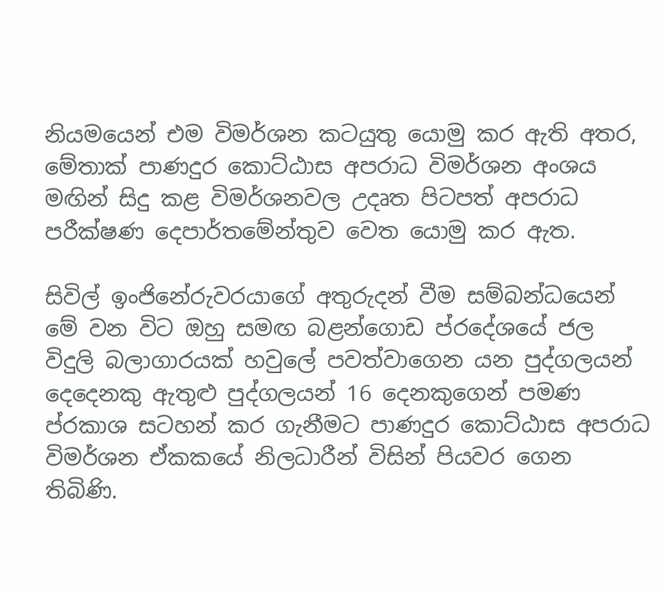නියමයෙන් එම විමර්ශන කටයුතු යොමු කර ඇති අතර, මේතාක් පාණදුර කොට්ඨාස අපරාධ විමර්ශන අංශය මඟින් සිදු කළ විමර්ශනවල උදෘත පිටපත් අපරාධ පරීක්ෂණ දෙපාර්තමේන්තුව වෙත යොමු කර ඇත.

සිවිල් ඉංජිනේරුවරයාගේ අතුරුදන් වීම සම්බන්ධයෙන් මේ වන විට ඔහු සමඟ බළන්ගොඩ ප්රදේශයේ ජල විදුලි බලාගාරයක් හවුලේ පවත්වාගෙන යන පුද්ගලයන් දෙදෙනකු ඇතුළු පුද්ගලයන් 16 දෙනකුගෙන් පමණ ප්රකාශ සටහන් කර ගැනීමට පාණදුර කොට්ඨාස අපරාධ විමර්ශන ඒකකයේ නිලධාරීන් විසින් පියවර ගෙන තිබිණි.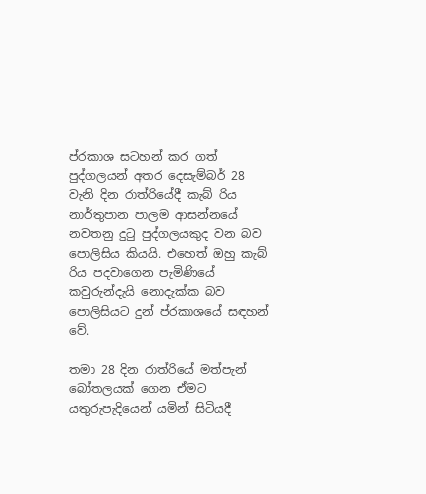ප්රකාශ සටහන් කර ගත් පුද්ගලයන් අතර දෙසැම්බර් 28 වැනි දින රාත්රියේදී කැබ් රිය නාර්තුපාන පාලම ආසන්නයේ නවතනු දුටු පුද්ගලයකුද වන බව පොලිසිය කියයි. එහෙත් ඔහු කැබ් රිය පදවාගෙන පැමිණියේ කවුරුන්දැයි නොදැක්ක බව පොලිසියට දුන් ප්රකාශයේ සඳහන් වේ.

තමා 28 දින රාත්රියේ මත්පැන් බෝතලයක් ගෙන ඒමට යතුරුපැදියෙන් යමින් සිටියදී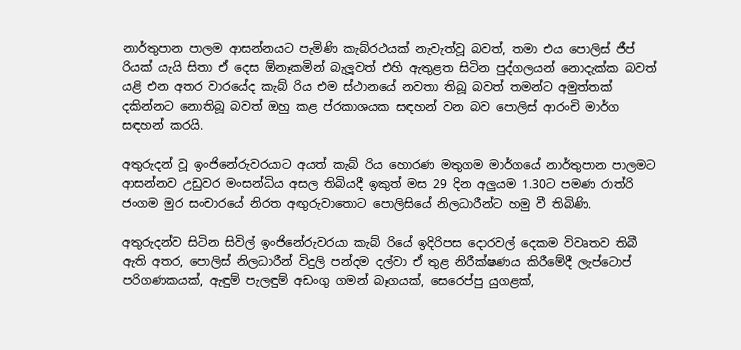නාර්තුපාන පාලම ආසන්නයට පැමිණි කැබ්රථයක් නැවැත්වූ බවත්, තමා එය පොලිස් ජීප් රියක් යැයි සිතා ඒ දෙස ඕනෑකමින් බැලූවත් එහි ඇතුළත සිටින පුද්ගලයන් නොදැක්ක බවත් යළි එන අතර වාරයේද කැබ් රිය එම ස්ථානයේ නවතා තිබූ බවත් තමන්ට අමුත්තක් දකින්නට නොතිබූ බවත් ඔහු කළ ප්රකාශයක සඳහන් වන බව පොලිස් ආරංචි මාර්ග සඳහන් කරයි.

අතුරුදන් වූ ඉංජිනේරුවරයාට අයත් කැබ් රිය හොරණ මතුගම මාර්ගයේ නාර්තුපාන පාලමට ආසන්නව උඩුවර මංසන්ධිය අසල තිබියදී ඉකුත් මස 29 දින අලුයම 1.30ට පමණ රාත්රි ජංගම මුර සංචාරයේ නිරත අඟුරුවාතොට පොලිසියේ නිලධාරීන්ට හමු වී තිබිණි.

අතුරුදන්ව සිටින සිවිල් ඉංජිනේරුවරයා කැබ් රියේ ඉදිරිපස දොරවල් දෙකම විවෘතව තිබී ඇති අතර, පොලිස් නිලධාරීන් විදුලි පන්දම දල්වා ඒ තුළ නිරීක්ෂණය කිරීමේදී ලැප්ටොප් පරිගණකයක්, ඇඳුම් පැලඳුම් අඩංගු ගමන් බෑගයක්, සෙරෙප්පු යුගළක්,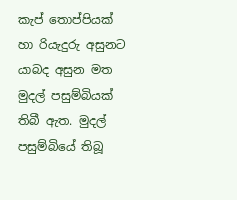කැප් තොප්පියක් හා රියැදුරු අසුනට යාබද අසුන මත මුදල් පසුම්බියක් තිබී ඇත. මුදල් පසුම්බියේ තිබූ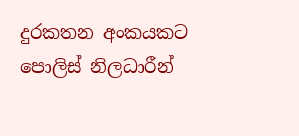දුරකතන අංකයකට පොලිස් නිලධාරීන්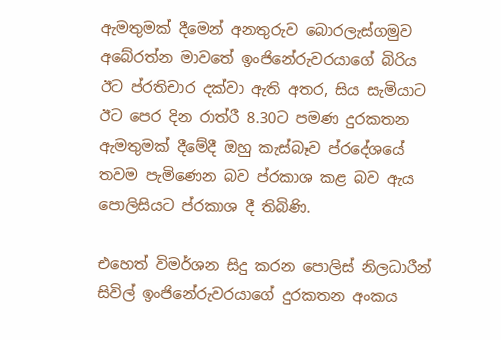ඇමතුමක් දීමෙන් අනතුරුව බොරලැස්ගමුව අබේරත්න මාවතේ ඉංජිනේරුවරයාගේ බිරිය ඊට ප්රතිචාර දක්වා ඇති අතර, සිය සැමියාට ඊට පෙර දින රාත්රී 8.30ට පමණ දුරකතන ඇමතුමක් දීමේදී ඔහු කැස්බෑව ප්රදේශයේ තවම පැමිණෙන බව ප්රකාශ කළ බව ඇය පොලිසියට ප්රකාශ දී තිබිණි.

එහෙත් විමර්ශන සිදු කරන පොලිස් නිලධාරීන් සිවිල් ඉංජිනේරුවරයාගේ දුරකතන අංකය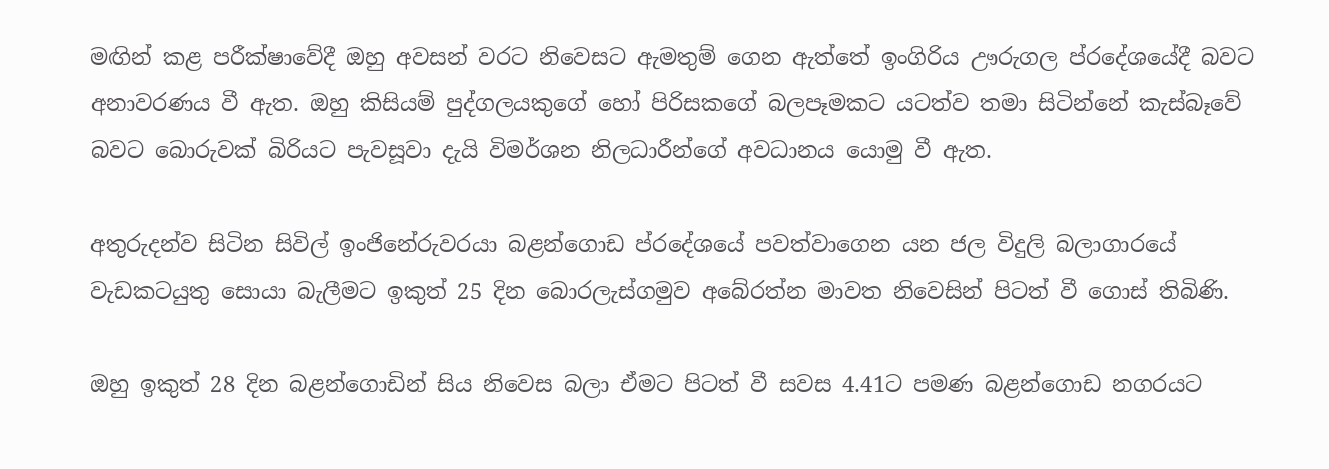මඟින් කළ පරීක්ෂාවේදී ඔහු අවසන් වරට නිවෙසට ඇමතුම් ගෙන ඇත්තේ ඉංගිරිය ඌරුගල ප්රදේශයේදී බවට අනාවරණය වී ඇත. ඔහු කිසියම් පුද්ගලයකුගේ හෝ පිරිසකගේ බලපෑමකට යටත්ව තමා සිටින්නේ කැස්බෑවේ බවට බොරුවක් බිරියට පැවසූවා දැයි විමර්ශන නිලධාරීන්ගේ අවධානය යොමු වී ඇත.

අතුරුදන්ව සිටින සිවිල් ඉංජිනේරුවරයා බළන්ගොඩ ප්රදේශයේ පවත්වාගෙන යන ජල විදුලි බලාගාරයේ වැඩකටයුතු සොයා බැලීමට ඉකුත් 25 දින බොරලැස්ගමුව අබේරත්න මාවත නිවෙසින් පිටත් වී ගොස් තිබිණි.

ඔහු ඉකුත් 28 දින බළන්ගොඩින් සිය නිවෙස බලා ඒමට පිටත් වී සවස 4.41ට පමණ බළන්ගොඩ නගරයට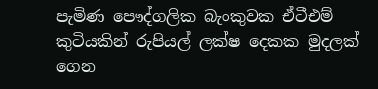පැමිණ පෞද්ගලික බැංකුවක ඒටීඑම් කුටියකින් රුපියල් ලක්ෂ දෙකක මුදලක් ගෙන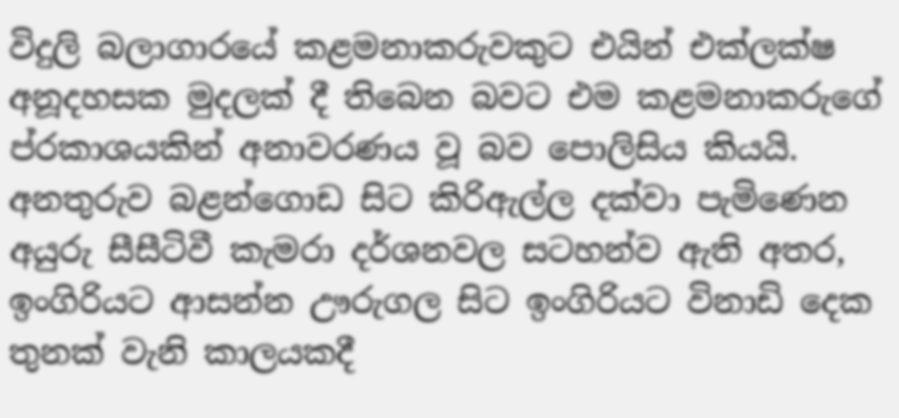විදුලි බලාගාරයේ කළමනාකරුවකුට එයින් එක්ලක්ෂ අනූදහසක මුදලක් දී තිබෙන බවට එම කළමනාකරුගේ ප්රකාශයකින් අනාවරණය වූ බව පොලිසිය කියයි.
අනතුරුව බළන්ගොඩ සිට කිරිඇල්ල දක්වා පැමිණෙන අයුරු සීසීටිවී කැමරා දර්ශනවල සටහන්ව ඇති අතර, ඉංගිරියට ආසන්න ඌරුගල සිට ඉංගිරියට විනාඩි දෙක තුනක් වැනි කාලයකදී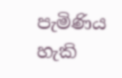පැමිණිය හැකි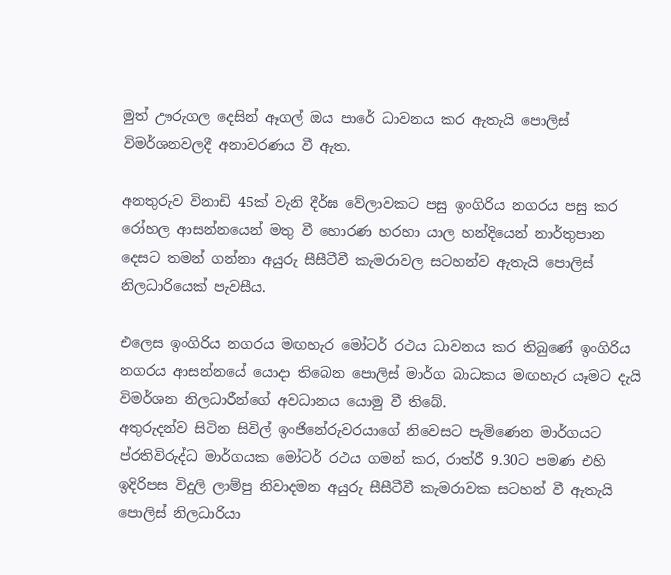මුත් ඌරුගල දෙසින් ඈගල් ඔය පාරේ ධාවනය කර ඇතැයි පොලිස් විමර්ශනවලදී අනාවරණය වී ඇත.

අනතුරුව විනාඩි 45ක් වැනි දීර්ඝ වේලාවකට පසු ඉංගිරිය නගරය පසු කර රෝහල ආසන්නයෙන් මතු වී හොරණ හරහා යාල හන්දියෙන් නාර්තුපාන දෙසට තමන් ගන්නා අයුරු සීසීටීවී කැමරාවල සටහන්ව ඇතැයි පොලිස් නිලධාරියෙක් පැවසීය.

එලෙස ඉංගිරිය නගරය මඟහැර මෝටර් රථය ධාවනය කර තිබුණේ ඉංගිරිය නගරය ආසන්නයේ යොදා තිබෙන පොලිස් මාර්ග බාධකය මඟහැර යෑමට දැයි විමර්ශන නිලධාරීන්ගේ අවධානය යොමු වී තිබේ.
අතුරුදන්ව සිටින සිවිල් ඉංජිනේරුවරයාගේ නිවෙසට පැමිණෙන මාර්ගයට ප්රතිවිරුද්ධ මාර්ගයක මෝටර් රථය ගමන් කර, රාත්රී 9.30ට පමණ එහි ඉදිරිපස විදුලි ලාම්පු නිවාදමන අයුරු සීසීටීවී කැමරාවක සටහන් වී ඇතැයි පොලිස් නිලධාරියා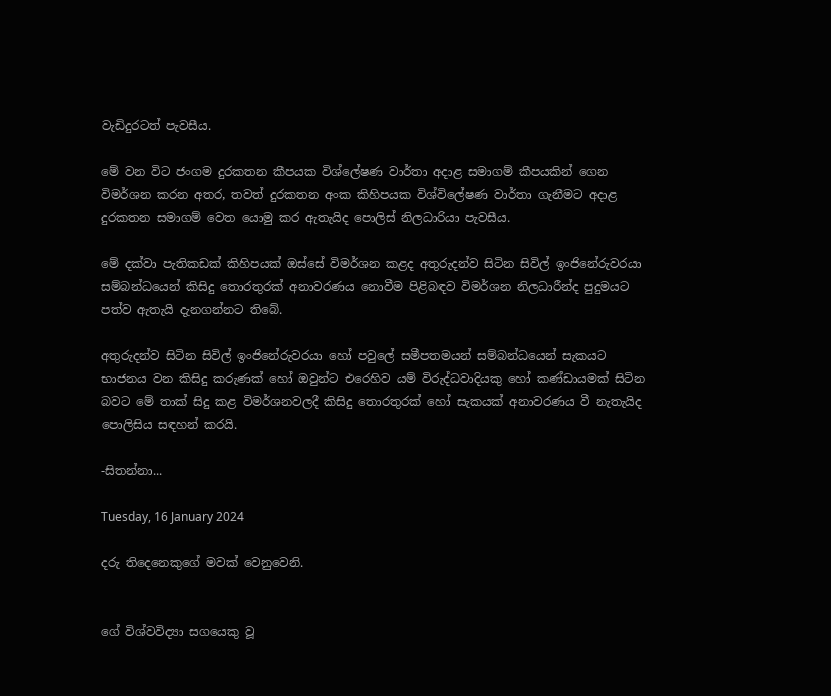වැඩිදුරටත් පැවසීය.

මේ වන විට ජංගම දුරකතන කීපයක විශ්ලේෂණ වාර්තා අදාළ සමාගම් කීපයකින් ගෙන විමර්ශන කරන අතර, තවත් දුරකතන අංක කිහිපයක විශ්විලේෂණ වාර්තා ගැනීමට අදාළ දුරකතන සමාගම් වෙත යොමු කර ඇතැයිද පොලිස් නිලධාරියා පැවසීය.

මේ දක්වා පැතිකඩක් කිහිපයක් ඔස්සේ විමර්ශන කළද අතුරුදන්ව සිටින සිවිල් ඉංජිනේරුවරයා සම්බන්ධයෙන් කිසිදු තොරතුරක් අනාවරණය නොවීම පිළිබඳව විමර්ශන නිලධාරීන්ද පුදුමයට පත්ව ඇතැයි දැනගන්නට තිබේ.

අතුරුදන්ව සිටින සිවිල් ඉංජිනේරුවරයා හෝ පවුලේ සමීපතමයන් සම්බන්ධයෙන් සැකයට භාජනය වන කිසිදු කරුණක් හෝ ඔවුන්ට එරෙහිව යම් විරුද්ධවාදියකු හෝ කණ්ඩායමක් සිටින බවට මේ තාක් සිදු කළ විමර්ශනවලදී කිසිදු තොරතුරක් හෝ සැකයක් අනාවරණය වී නැතැයිද පොලිසිය සඳහන් කරයි.

-සිතන්නා...

Tuesday, 16 January 2024

දරු තිදෙනෙකුගේ මවක් වෙනුවෙනි.


ගේ විශ්වවිද්‍යා සගයෙකු වූ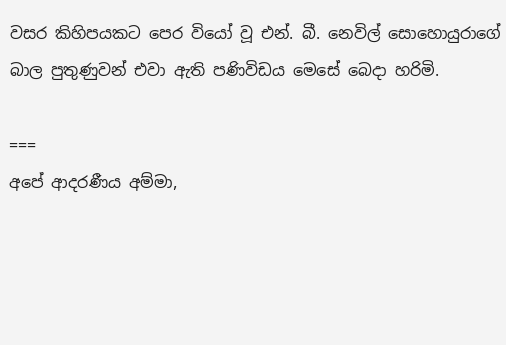වසර කිහිපයකට පෙර වියෝ වූ එන්. බී. නෙවිල් සොහොයුරාගේ බාල පුතුණුවන් එවා ඇති පණිවිඩය මෙසේ බෙදා හරිමි.

===
අපේ ආදරණීය අම්මා,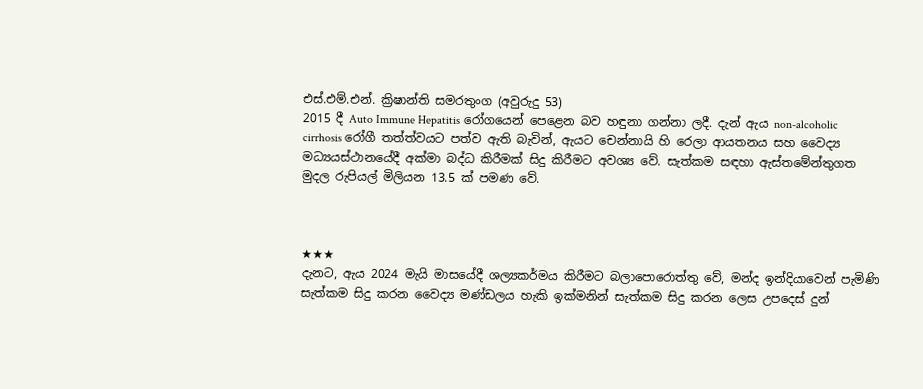එස්.එම්.එන්. ක්‍රිෂාන්ති සමරතුංග (අවුරුදු 53)
2015 දී Auto Immune Hepatitis රෝගයෙන් පෙළෙන බව හඳුනා ගන්නා ලදී. දැන් ඇය non-alcoholic cirrhosis රෝගී තත්ත්වයට පත්ව ඇති බැවින්, ඇයට චෙන්නායි හි රෙලා ආයතනය සහ වෛද්‍ය මධ්‍යයස්ථානයේදී අක්මා බද්ධ කිරීමක් සිදු කිරීමට අවශ්‍ය වේ. සැත්කම සඳහා ඇස්තමේන්තුගත මුදල රුපියල් මිලියන 13.5 ක් පමණ වේ.



★★★
දැනට, ඇය 2024 මැයි මාසයේදී ශල්‍යකර්මය කිරීමට බලාපොරොත්තු වේ, මන්ද ඉන්දියාවෙන් පැමිණි සැත්කම සිදු කරන වෛද්‍ය මණ්ඩලය හැකි ඉක්මනින් සැත්කම සිදු කරන ලෙස උපදෙස් දුන්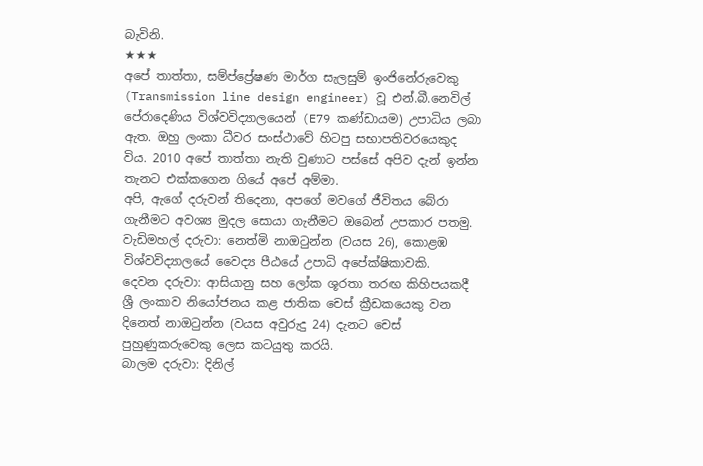බැවිනි.
★★★
අපේ තාත්තා, සම්ප්‍ප්‍රේෂණ මාර්ග සැලසුම් ඉංජිනේරුවෙකු (Transmission line design engineer) වූ එන්.බී.නෙවිල් පේරාදෙණිය විශ්වවිද්‍යාලයෙන් (E79 කණ්ඩායම) උපාධිය ලබා ඇත. ඔහු ලංකා ධීවර සංස්ථාවේ හිටපු සභාපතිවරයෙකුද විය. 2010 අපේ තාත්තා නැති වුණාට පස්සේ අපිව දැන් ඉන්න තැනට එක්කගෙන ගියේ අපේ අම්මා.
අපි, ඇගේ දරුවන් තිදෙනා, අපගේ මවගේ ජීවිතය බේරා ගැනීමට අවශ්‍ය මුදල සොයා ගැනීමට ඔබෙන් උපකාර පතමු.
වැඩිමහල් දරුවා: නෙත්මි නාඔටුන්න (වයස 26), කොළඹ විශ්වවිද්‍යාලයේ වෛද්‍ය පීඨයේ උපාධි අපේක්ෂිකාවකි.
දෙවන දරුවා: ආසියානු සහ ලෝක ශූරතා තරඟ කිහිපයකදී ශ්‍රී ලංකාව නියෝජනය කළ ජාතික චෙස් ක්‍රීඩකයෙකු වන දිනෙත් නාඔටුන්න (වයස අවුරුදු 24) දැනට චෙස් පුහුණුකරුවෙකු ලෙස කටයුතු කරයි.
බාලම දරුවා: දිනිල්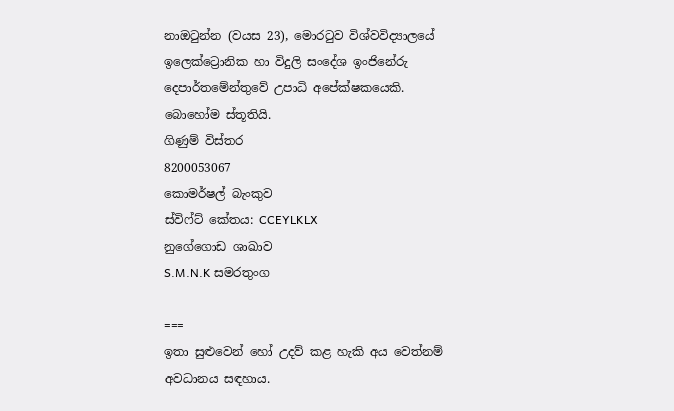නාඔටුන්න (වයස 23), මොරටුව විශ්වවිද්‍යාලයේ ඉලෙක්ට්‍රොනික හා විදුලි සංදේශ ඉංජිනේරු දෙපාර්තමේන්තුවේ උපාධි අපේක්ෂකයෙකි.
බොහෝම ස්තූතියි.
ගිණුම් විස්තර
8200053067
කොමර්ෂල් බැංකුව
ස්විෆ්ට් කේතය: CCEYLKLX
නුගේගොඩ ශාඛාව
S.M.N.K සමරතුංග

===
ඉතා සුළුවෙන් හෝ උදව් කළ හැකි අය වෙත්නම් අවධානය සඳහාය.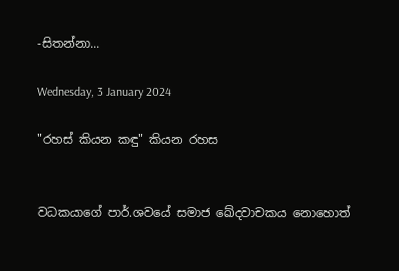-සිතන්නා...

Wednesday, 3 January 2024

"රහස් කියන කඳු" කියන රහස


වධකයාගේ පාර්.ශවයේ සමාජ ඛේදවාචකය ‌නොහොත්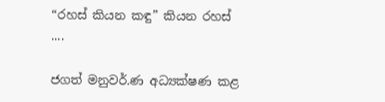“රහස් කියන කඳු” කියන රහස් ....

ජගත් මනුවර්.ණ අධ්‍යක්ෂණ කළ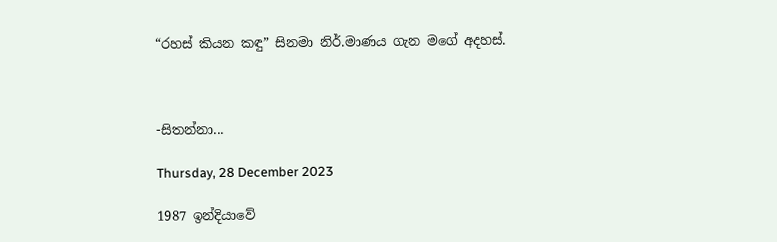“රහස් කියන කඳු” සිනමා නිර්.මාණය ගැන මගේ අදහස්.



-සිතන්නා...

Thursday, 28 December 2023

1987 ඉන්දියාවේ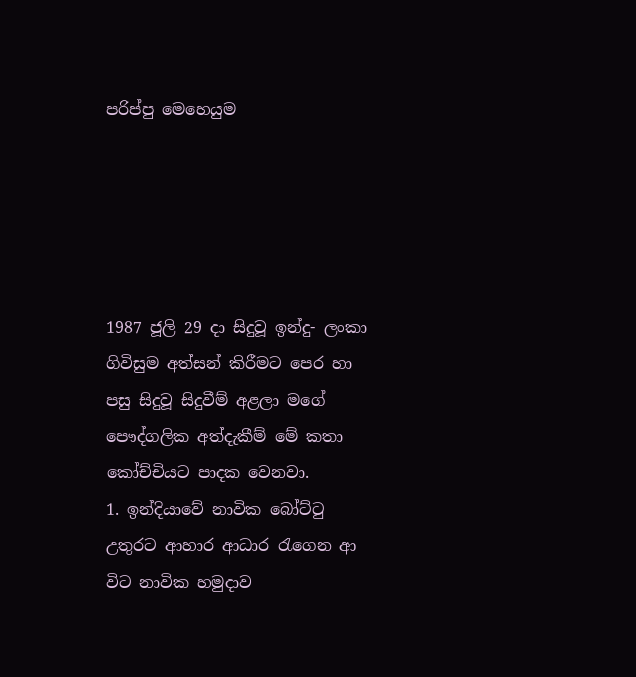පරිප්පු මෙහෙයුම





1987 ජූලි 29 දා සිදුවූ ඉන්දු- ලංකා ගිවිසුම අත්සන් කිරීමට පෙර හා පසු සිදුවූ සිදුවීම් අළලා මගේ පෞද්ගලික අත්දැකීම් මේ කතා කෝච්චියට පාදක වෙනවා.
1. ඉන්දියාවේ නාවික බෝට්ටු උතුරට ආහාර ආධාර රැගෙන ආ විට නාවික හමුදාව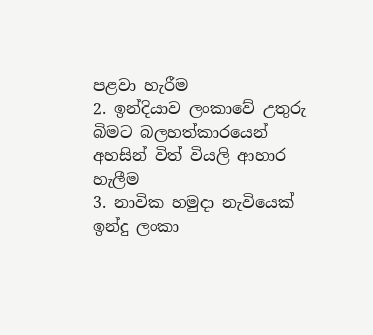පළවා හැරීම
2. ඉන්දියාව ලංකාවේ උතුරු බිමට බලහත්කාරයෙන් අහසින් විත් වියලි ආහාර හැලීම
3. නාවික හමුදා නැවියෙක් ඉන්දු ලංකා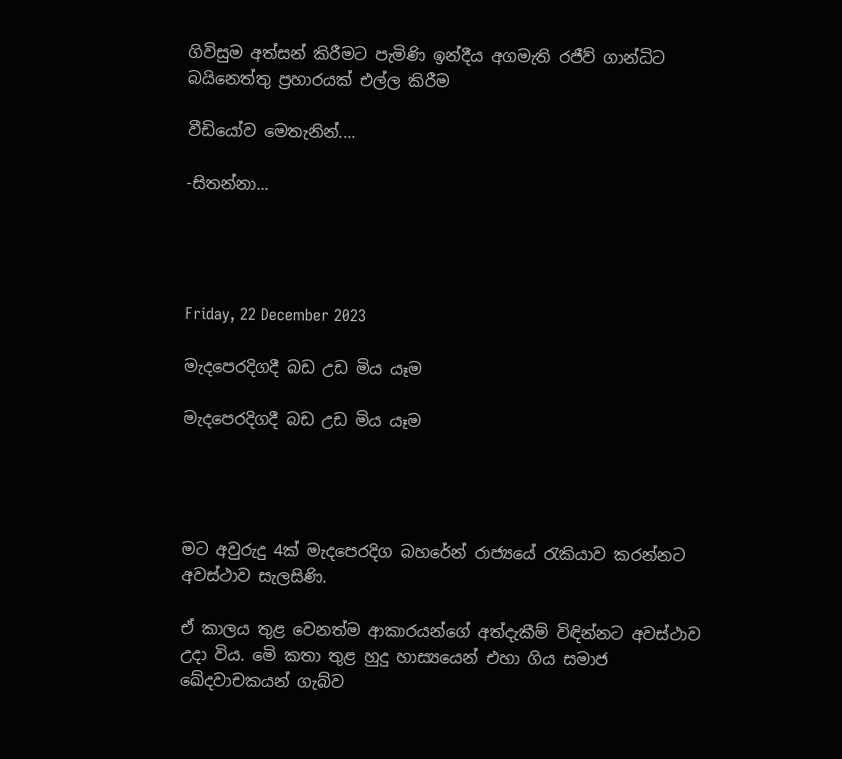ගිවිසුම අත්සන් කිරීමට පැමිණි ඉන්දීය අගමැති රජීව් ගාන්ධිට බයිනෙත්තු ප්‍රහාරයක් එල්ල කිරීම

වීඩියෝව මෙතැනින්....

-සිතන්නා...




Friday, 22 December 2023

මැදපෙරදිගදී බඩ උඩ මිය යෑම

මැදපෙරදිගදී බඩ උඩ මිය යෑම




මට අවුරුදු 4ක් මැදපෙරදිග බහරේන් රාජ්‍යයේ රැකියාව කරන්නට අවස්ථාව සැලසිණි.

ඒ කාලය තුළ වෙනත්ම ආකාරයන්ගේ අත්දැකීම් විඳින්නට අවස්ථාව උදා විය. මෙි කතා තුළ හුදු හාස්‍යයෙන් එහා ගිය සමාජ ඛේදවාචකයන් ගැබ්ව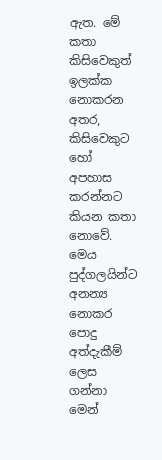ඇත. මේ කතා කිසිවෙකුත් ඉලක්ක නොකරන අතර, කිසිවෙකුට හෝ අපහාස කරන්නට කියන කතා නොවේ. මෙය පුද්ගලයින්ට අනන්‍ය නොකර පොදු අත්දැකීම් ලෙස ගන්නා මෙන්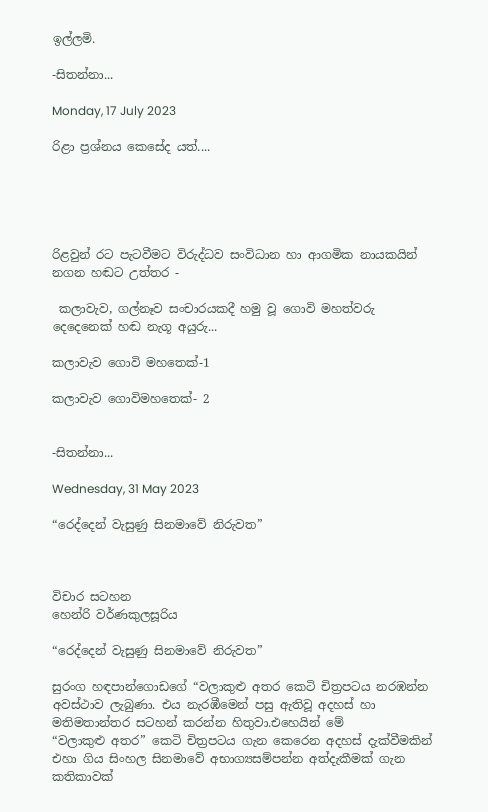ඉල්ලමි.

-සිතන්නා...

Monday, 17 July 2023

රිළා ප්‍රශ්නය කෙසේද යත්....





රිළවුන් රට පැටවීමට විරුද්ධව සංවිධාන හා ආගමික නායකයින් නගන හඬට උත්තර -

 කලාවැව, ගල්නෑව සංචාරයකදී හමු වූ ගොවි මහත්වරු දෙදෙනෙක් හඬ නැගූ අයුරු...

කලාවැව ගොවි මහතෙක්-1

කලාවැව ගොවිමහතෙක්- 2


-සිතන්නා...

Wednesday, 31 May 2023

“රෙද්දෙන් වැසුණු සිනමාවේ නිරුවත”



විචාර සටහන
හෙන්රි වර්ණකුලසූරිය

“රෙද්දෙන් වැසුණු සිනමාවේ නිරුවත”

සුරංග හඳපාන්ගොඩගේ “වලාකුළු අතර කෙටි චිත්‍රපටය නරඹන්න අවස්ථාව ලැබුණා. එය නැරඹීමෙන් පසු ඇතිවූ අදහස් හා මතිමතාන්තර සටහන් කරන්න හිතුවා.එහෙයින් මේ        “වලාකුළු අතර” කෙටි චිත්‍රපටය ගැන කෙරෙන අදහස් දැක්වීමකින් එහා ගිය සිංහල සිනමාවේ අභාග්‍යසම්පන්න අත්දැකීමක් ගැන කතිකාවක්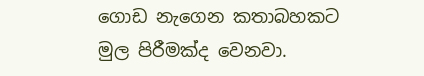ගොඩ නැගෙන කතාබහකට   මුල පිරීමක්ද වෙනවා.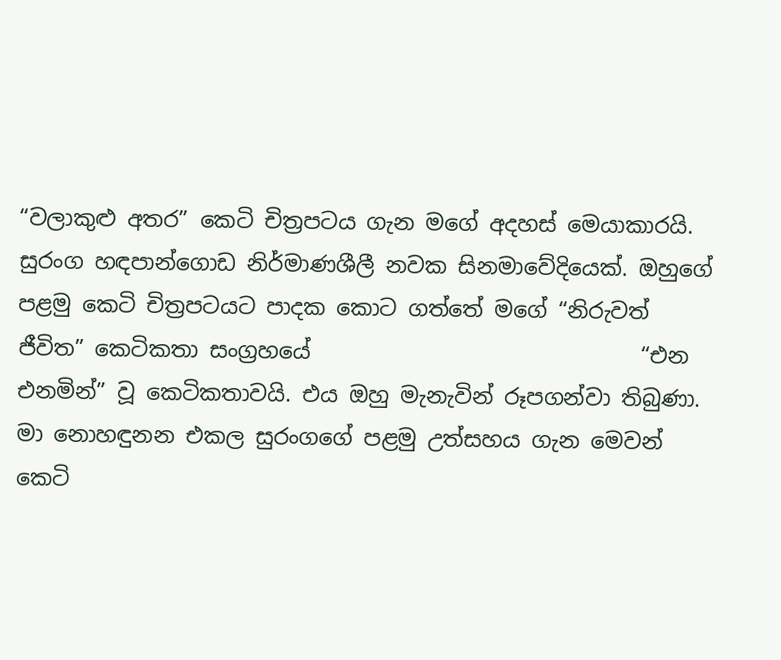“වලාකුළු අතර” කෙටි චිත්‍රපටය ගැන මගේ අදහස් මෙයාකාරයි.
සුරංග හඳපාන්ගොඩ නිර්මාණශීලී නවක සිනමාවේදියෙක්. ඔහුගේ පළමු කෙටි චිත්‍රපටයට පාදක කොට ගත්තේ මගේ “නිරුවත් ජීවිත” කෙටිකතා සංග්‍රහයේ                              “එන එනමින්” වූ කෙටිකතාවයි. එය ඔහු මැනැවින් රූපගන්වා තිබුණා.
මා නොහඳුනන එකල සුරංගගේ පළමු උත්සහය ගැන මෙවන් කෙටි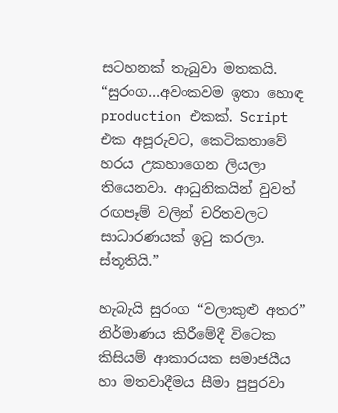සටහනක් තැබුවා මතකයි.
“සුරංග…අවංකවම ඉතා හොඳ production එකක්. Script එක අපූරුවට, කෙටිකතාවේ හරය උකහාගෙන ලියලා තියෙනවා. ආධුනිකයින් වුවත් රඟපෑම් වලින් චරිතවලට සාධාරණයක් ඉටු කරලා. ස්තූතියි.”

හැබැයි සුරංග “වලාකුළු අතර” නිර්මාණය කිරීමේදී විටෙක කිසියම් ආකාරයක සමාජයීය හා මතවාදීමය සීමා පුපුරවා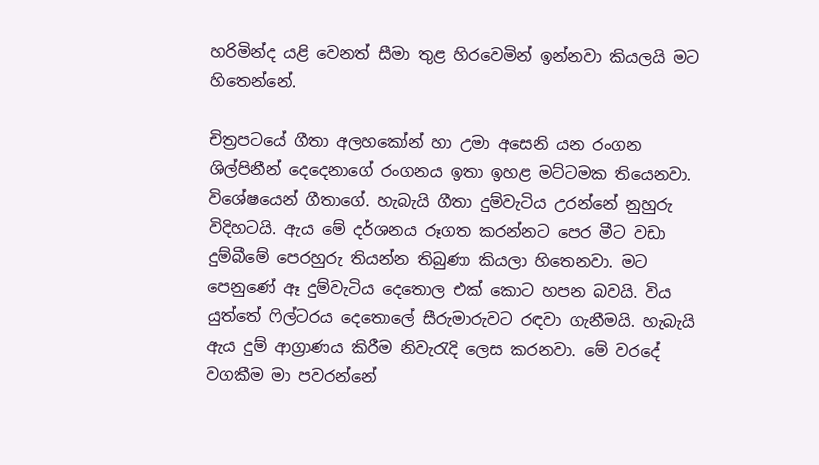හරිමින්ද යළි වෙනත් සීමා තුළ හිරවෙමින් ඉන්නවා කියලයි මට හිතෙන්නේ.

චිත්‍රපටයේ ගීතා අලහකෝන් හා උමා අසෙනි යන රංගන ශිල්පිනීන් දෙදෙනාගේ රංගනය ඉතා ඉහළ මට්ටමක තියෙනවා. විශේෂයෙන් ගීතාගේ. හැබැයි ගීතා දුම්වැටිය උරන්නේ නුහුරු විදිහටයි. ඇය මේ දර්ශනය රූගත කරන්නට පෙර මීට වඩා දුම්බීමේ පෙරහුරු තියන්න තිබුණා කියලා හිතෙනවා. මට පෙනුණේ ඈ දුම්වැටිය දෙතොල එක් කොට හපන බවයි. විය යුත්තේ ෆිල්ටරය දෙතොලේ සීරුමාරුවට රඳවා ගැනීමයි. හැබැයි ඇය දුම් ආග්‍රාණය කිරීම නිවැරැදි ලෙස කරනවා. මේ වරදේ වගකීම මා පවරන්නේ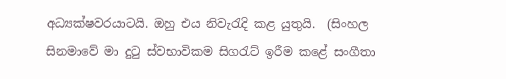අධ්‍යක්ෂවරයාටයි. ඔහු එය නිවැරැදි කළ යුතුයි.  (සිංහල සිනමාවේ මා දුටු ස්වභාවිකම සිගරැට් ඉරීම කළේ සංගීතා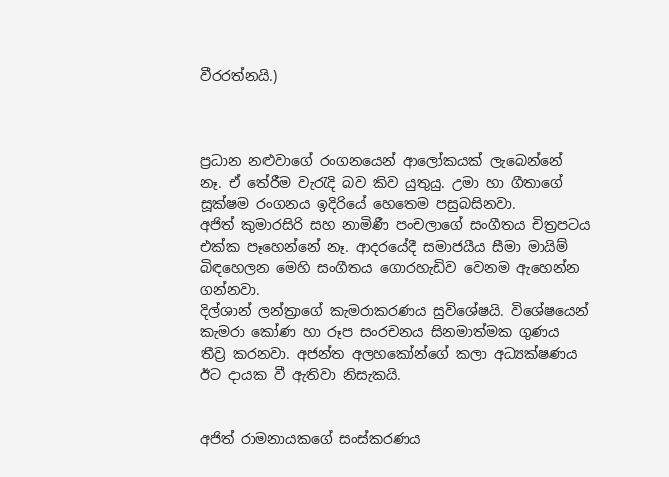වීරරත්නයි.)



ප්‍රධාන නළුවාගේ රංගනයෙන් ආලෝකයක් ලැබෙන්නේ නෑ. ඒ තේරීම වැරැදි බව කිව යුතුයු. උමා හා ගීතාගේ සූක්ෂම රංගනය ඉදිරියේ හෙතෙම පසුබසිනවා.
අජිත් කුමාරසිරි සහ නාමිණී පංචලාගේ සංගීතය චිත්‍රපටය එක්ක පෑහෙන්නේ නෑ. ආදරයේදී සමාජයීය සීමා මායිම් බිඳහෙලන මෙහි සංගීතය ගොරහැඩිව වෙනම ඇහෙන්න ගන්නවා.
දිල්ශාන් ලන්ත්‍රාගේ කැමරාකරණය සුවිශේෂයි. විශේෂයෙන් කැමරා කෝණ හා රූප සංරචනය සිනමාත්මක ගුණය තීව්‍ර කරනවා. අජන්ත අලහකෝන්ගේ කලා අධ්‍යක්ෂණය ඊට දායක වී ඇතිවා නිසැකයි.


අජිත් රාමනායකගේ සංස්කරණය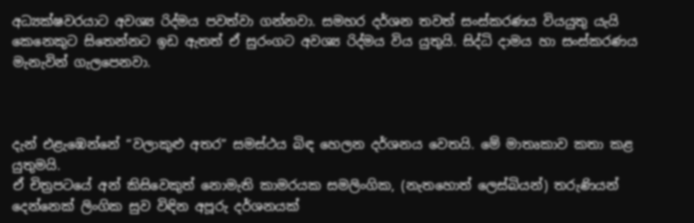අධ්‍යක්ෂවරයාට අවශ්‍ය රිද්මය පවත්වා ගන්නවා. සමහර දර්ශන තවත් සංස්කරණය වියයුතු යැයි කෙනෙකුට සිතෙන්නට ඉඩ ඇතත් ඒ සුරංගට අවශ්‍ය රිද්මය විය යුතුයි. සිද්ධි දාමය හා සංස්කරණය මැනැවින් ගැලපෙනවා.



දැන් එළැඹෙන්නේ “වලාකුළු අතර” සමස්ථය බිඳ හෙලන දර්ශනය වෙතයි. මේ මාතෘකාව කතා කළ යුතුමයි.
ඒ චිත්‍රපටයේ අන් කිසිවෙකුත් නොමැති කාමරයක සමලිංගික, (නැතහොත් ලෙස්බියන්) තරුණියන් දෙන්නෙක් ලිංගික සුව විඳින අපූරු දර්ශනයක්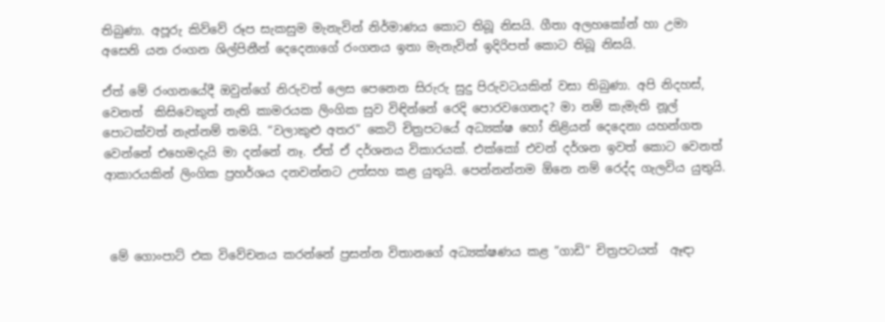තිබුණා. අපූරු කිව්වේ රූප සැකසුම මැනැවින් නිර්මාණය කොට තිබූ නිසයි. ගීතා අලහකෝන් හා උමා අසෙනි යන රංගන ශිල්පිනීන් දෙදෙනාගේ රංගනය ඉතා මැනැවින් ඉදිරිපත් කොට තිබූ නිසයි.

ඒත් මේ රංගනයේදී ඔවුන්ගේ නිරුවත් ලෙස පෙනෙන සිරුරු සුදු පිරුවටයකින් වසා තිබුණා. අපි නිදහස්, වෙනත්  කිසිවෙකුත් නැති කාමරයක ලිංගික සුව විඳින්නේ රෙදි පොරවගෙනද? මා නම් කැමැති නූල් පොටක්වත් නැත්නම් තමයි. “වලාකුළු අතර” කෙටි චිත්‍රපටයේ අධ්‍යක්ෂ හෝ නිළියන් දෙදෙනා යහන්ගත වෙන්නේ එහෙමදැයි මා දන්නේ නෑ. ඒත් ඒ දර්ශනය විකාරයක්. එක්කෝ එවන් දර්ශන ඉවත් කොට වෙනත් ආකාරයකින් ලිංගික ප්‍රහර්ශය දනවන්නට උත්සහ කළ යුතුයි. පෙන්නන්නම ඕනෙ නම් රෙද්ද ගැලවිය යුතුයි.



 මේ ගොංපාට් එක විවේචනය කරන්නේ ප්‍රසන්න විතානගේ අධ්‍යක්ෂණය කළ “ගාඩි” චිත්‍රපටයත්  ඈඳා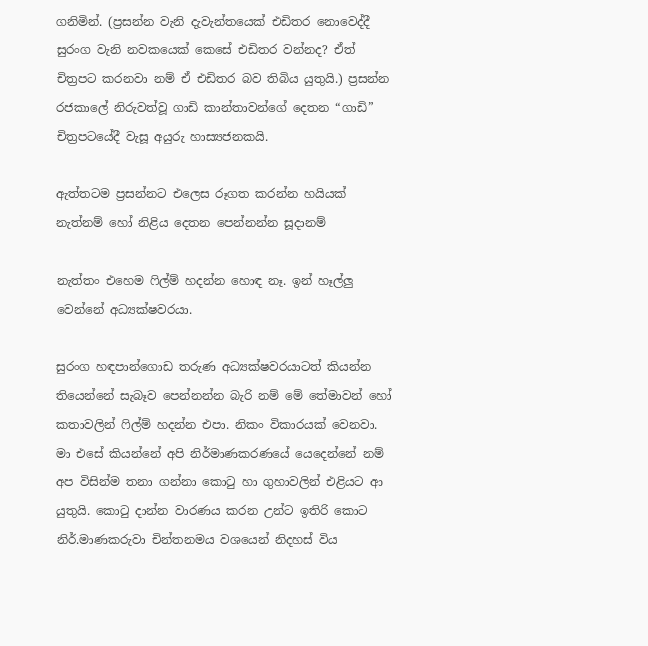ගනිමින්. (ප්‍රසන්න වැනි දැවැන්තයෙක් එඩිතර නොවෙද්දී සුරංග වැනි නවකයෙක් කෙසේ එඩිතර වන්නද? ඒත් චිත්‍රපට කරනවා නම් ඒ එඩිතර බව තිබිය යුතුයි.) ප්‍රසන්න රජකාලේ නිරුවත්වූ ගාඩි කාන්තාවන්ගේ දෙතන “ගාඩි” චිත්‍රපටයේදී වැසූ අයුරු හාස්‍යජනකයි.

ඇත්තටම ප්‍රසන්නට එලෙස රූගත කරන්න හයියක් නැත්නම් හෝ නිළිය දෙතන පෙන්නන්න සූදානම්

නැත්තං එහෙම ෆිල්ම් හදන්න හොඳ නෑ. ඉන් හෑල්ලු වෙන්නේ අධ්‍යක්ෂවරයා.

සුරංග හඳපාන්ගොඩ තරුණ අධ්‍යක්ෂවරයාටත් කියන්න තියෙන්නේ සැබෑව පෙන්නන්න බැරි නම් මේ තේමාවන් හෝ කතාවලින් ෆිල්ම් හදන්න එපා. නිකං විකාරයක් වෙනවා.
මා එසේ කියන්නේ අපි නිර්මාණකරණයේ යෙදෙන්නේ නම් අප විසින්ම තනා ගන්නා කොටු හා ගුහාවලින් එළියට ආ යුතුයි. කොටු දාන්න වාරණය කරන උන්ට ඉතිරි කොට නිර්.මාණකරුවා චින්තනමය වශයෙන් නිදහස් විය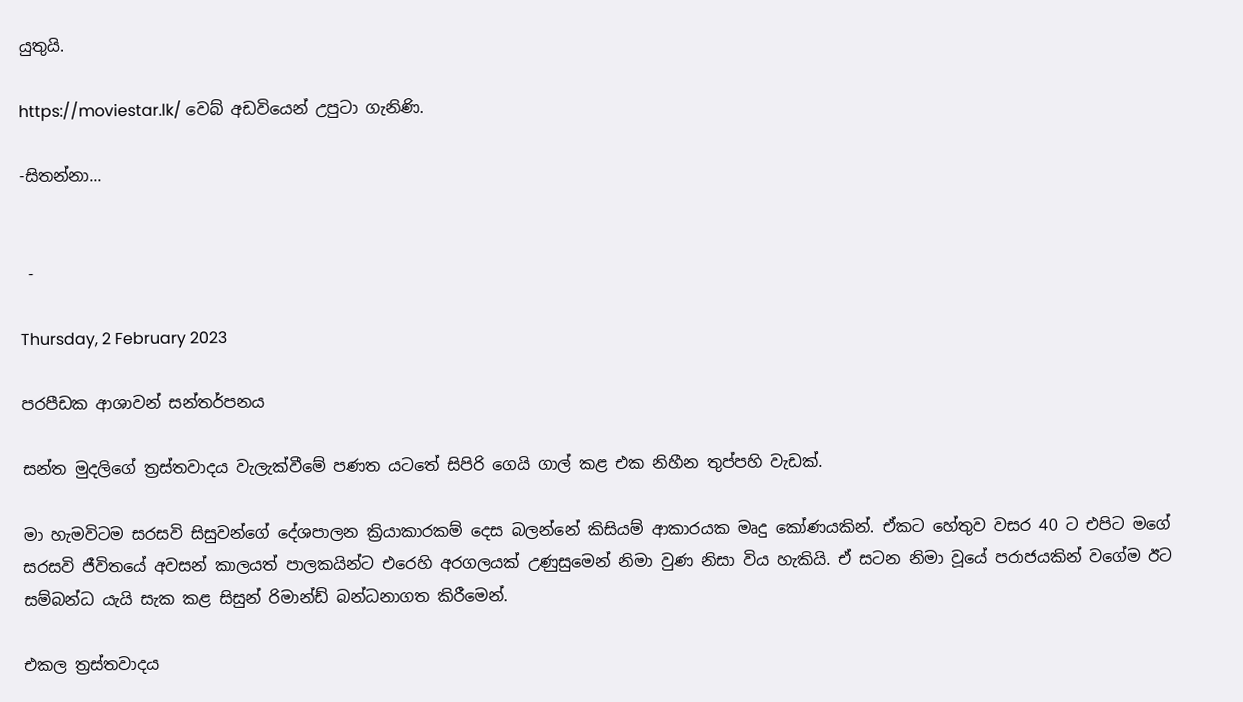යුතුයි.

https://moviestar.lk/ වෙබ් අඩවියෙන් උපුටා ගැනිණි.

-සිතන්නා...


 -

Thursday, 2 February 2023

පරපීඩක ආශාවන් සන්තර්පනය

සන්ත මුදලිගේ ත්‍රස්තවාදය වැලැක්වීමේ පණත යටතේ සිපිරි ගෙයි ගාල් කළ එක නිහීන තුප්පහි වැඩක්.

මා හැමවිටම සරසවි සිසුවන්ගේ දේශපාලන ක්‍රියාකාරකම් දෙස බලන්නේ කිසියම් ආකාරයක මෘදු කෝණයකින්. ඒකට හේතුව වසර 40 ට එපිට මගේ සරසවි ජීවිතයේ අවසන් කාලයත් පාලකයින්ට එරෙහි අරගලයක් උණුසුමෙන් නිමා වුණ නිසා විය හැකියි. ඒ සටන නිමා වූයේ පරාජයකින් වගේම ඊට සම්බන්ධ යැයි සැක කළ සිසුන් රිමාන්ඩ් බන්ධනාගත කිරීමෙන්.

එකල ත්‍රස්තවාදය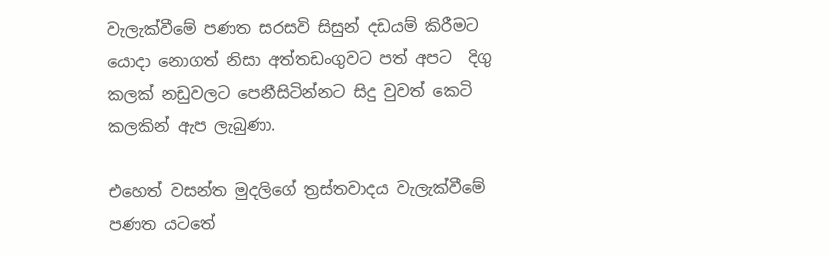වැලැක්වීමේ පණත සරසවි සිසුන් දඩයම් කිරීමට යොදා නොගත් නිසා අත්තඩංගුවට පත් අපට  දිගු කලක් නඩුවලට පෙනීසිටින්නට සිදු වුවත් කෙටි කලකින් ඇප ලැබුණා.

එහෙත් වසන්ත මුදලිගේ ත්‍රස්තවාදය වැලැක්වීමේ පණත යටතේ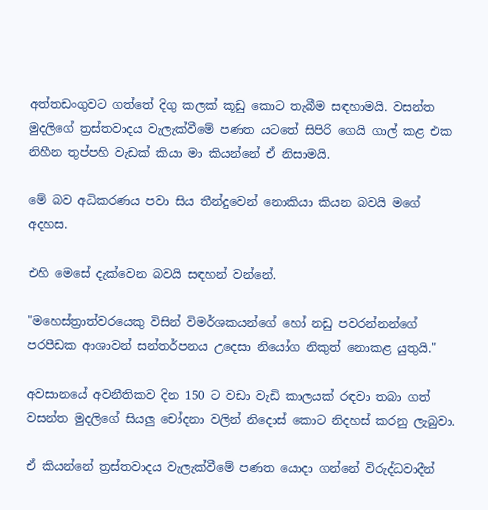අත්තඩංගුවට ගත්තේ දිගු කලක් කූඩු කොට තැබීම සඳහාමයි. වසන්ත මුදලිගේ ත්‍රස්තවාදය වැලැක්වීමේ පණත යටතේ සිපිරි ගෙයි ගාල් කළ එක නිහීන තුප්පහි වැඩක් කියා මා කියන්නේ ඒ නිසාමයි.

මේ බව අධිකරණය පවා සිය තීන්දුවෙන් නොකියා කියන බවයි මගේ අදහස.

එහි ‌මෙසේ දැක්වෙන බවයි සඳහන් වන්නේ.

"මහෙස්ත්‍රාත්වරයෙකු විසින් විමර්ශකයන්ගේ හෝ නඩු පවරන්නන්ගේ පරපීඩක ආශාවන් සන්තර්පනය උදෙසා නියෝග නිකුත් නොකළ යුතුයි."

අවසානයේ අවනීතිකව දින 150 ට වඩා වැඩි කාලයක් රඳවා තබා ගත් වසන්ත මුදලිගේ සියලු චෝදනා වලින් නිදොස් කොට නිදහස් කරනු ලැබුවා.

ඒ කියන්නේ ත්‍රස්තවාදය වැලැක්වීමේ පණත යොදා ගන්නේ විරුද්ධවාදීන්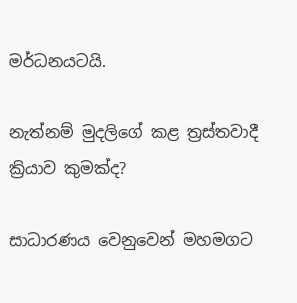මර්ධනයටයි.

නැත්නම් මුදලිගේ කළ ත්‍රස්තවාදී ක්‍රියාව කුමක්ද?

සාධාරණය වෙනුවෙන් මහමගට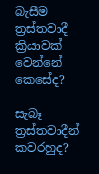බැසීම ත්‍රස්තවාදී ක්‍රියාවක් වෙන්නේ කෙසේද?

සැබෑ ත්‍රස්තවාදීන් කවරහුද?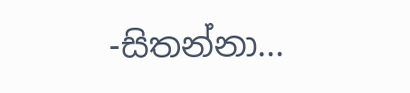-සිතන්නා...